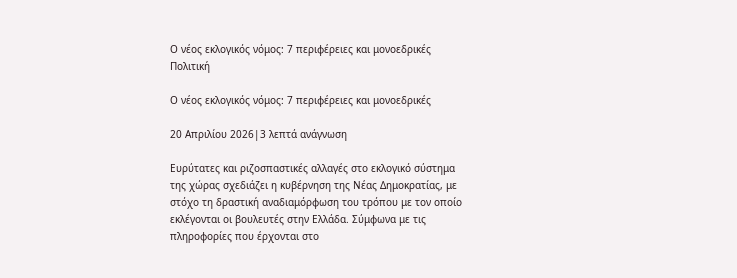Ο νέος εκλογικός νόμος: 7 περιφέρειες και μονοεδρικές
Πολιτική

Ο νέος εκλογικός νόμος: 7 περιφέρειες και μονοεδρικές

20 Απριλίου 2026|3 λεπτά ανάγνωση

Ευρύτατες και ριζοσπαστικές αλλαγές στο εκλογικό σύστημα της χώρας σχεδιάζει η κυβέρνηση της Νέας Δημοκρατίας, με στόχο τη δραστική αναδιαμόρφωση του τρόπου με τον οποίο εκλέγονται οι βουλευτές στην Ελλάδα. Σύμφωνα με τις πληροφορίες που έρχονται στο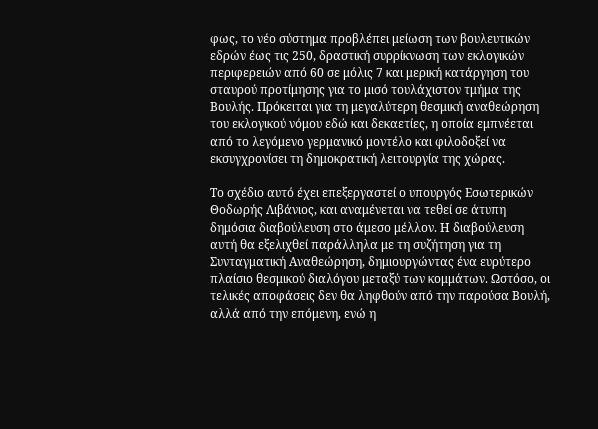φως, το νέο σύστημα προβλέπει μείωση των βουλευτικών εδρών έως τις 250, δραστική συρρίκνωση των εκλογικών περιφερειών από 60 σε μόλις 7 και μερική κατάργηση του σταυρού προτίμησης για το μισό τουλάχιστον τμήμα της Βουλής. Πρόκειται για τη μεγαλύτερη θεσμική αναθεώρηση του εκλογικού νόμου εδώ και δεκαετίες, η οποία εμπνέεται από το λεγόμενο γερμανικό μοντέλο και φιλοδοξεί να εκσυγχρονίσει τη δημοκρατική λειτουργία της χώρας.

Το σχέδιο αυτό έχει επεξεργαστεί ο υπουργός Εσωτερικών Θοδωρής Λιβάνιος, και αναμένεται να τεθεί σε άτυπη δημόσια διαβούλευση στο άμεσο μέλλον. Η διαβούλευση αυτή θα εξελιχθεί παράλληλα με τη συζήτηση για τη Συνταγματική Αναθεώρηση, δημιουργώντας ένα ευρύτερο πλαίσιο θεσμικού διαλόγου μεταξύ των κομμάτων. Ωστόσο, οι τελικές αποφάσεις δεν θα ληφθούν από την παρούσα Βουλή, αλλά από την επόμενη, ενώ η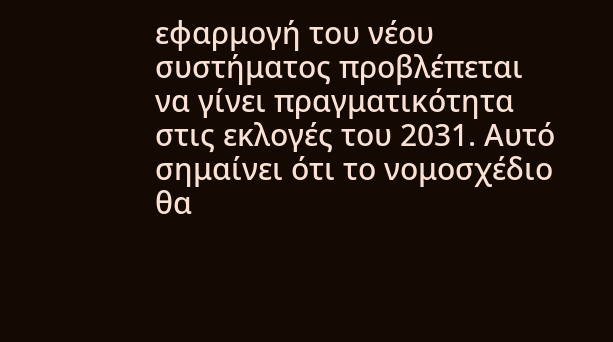εφαρμογή του νέου συστήματος προβλέπεται να γίνει πραγματικότητα στις εκλογές του 2031. Αυτό σημαίνει ότι το νομοσχέδιο θα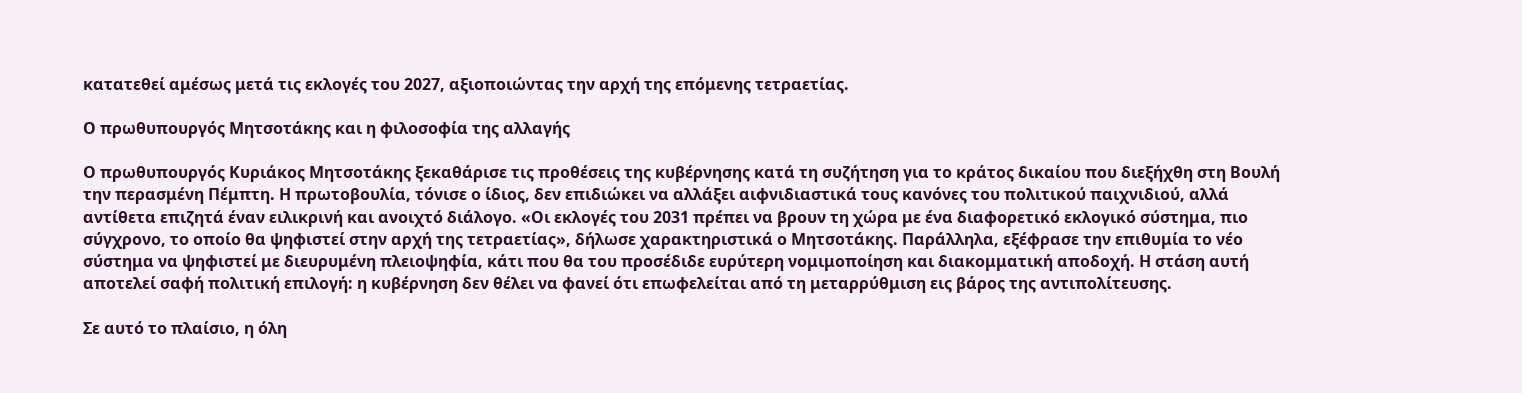κατατεθεί αμέσως μετά τις εκλογές του 2027, αξιοποιώντας την αρχή της επόμενης τετραετίας.

Ο πρωθυπουργός Μητσοτάκης και η φιλοσοφία της αλλαγής

Ο πρωθυπουργός Κυριάκος Μητσοτάκης ξεκαθάρισε τις προθέσεις της κυβέρνησης κατά τη συζήτηση για το κράτος δικαίου που διεξήχθη στη Βουλή την περασμένη Πέμπτη. Η πρωτοβουλία, τόνισε ο ίδιος, δεν επιδιώκει να αλλάξει αιφνιδιαστικά τους κανόνες του πολιτικού παιχνιδιού, αλλά αντίθετα επιζητά έναν ειλικρινή και ανοιχτό διάλογο. «Οι εκλογές του 2031 πρέπει να βρουν τη χώρα με ένα διαφορετικό εκλογικό σύστημα, πιο σύγχρονο, το οποίο θα ψηφιστεί στην αρχή της τετραετίας», δήλωσε χαρακτηριστικά ο Μητσοτάκης. Παράλληλα, εξέφρασε την επιθυμία το νέο σύστημα να ψηφιστεί με διευρυμένη πλειοψηφία, κάτι που θα του προσέδιδε ευρύτερη νομιμοποίηση και διακομματική αποδοχή. Η στάση αυτή αποτελεί σαφή πολιτική επιλογή: η κυβέρνηση δεν θέλει να φανεί ότι επωφελείται από τη μεταρρύθμιση εις βάρος της αντιπολίτευσης.

Σε αυτό το πλαίσιο, η όλη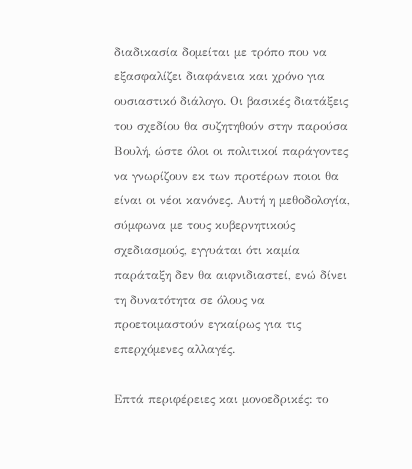διαδικασία δομείται με τρόπο που να εξασφαλίζει διαφάνεια και χρόνο για ουσιαστικό διάλογο. Οι βασικές διατάξεις του σχεδίου θα συζητηθούν στην παρούσα Βουλή, ώστε όλοι οι πολιτικοί παράγοντες να γνωρίζουν εκ των προτέρων ποιοι θα είναι οι νέοι κανόνες. Αυτή η μεθοδολογία, σύμφωνα με τους κυβερνητικούς σχεδιασμούς, εγγυάται ότι καμία παράταξη δεν θα αιφνιδιαστεί, ενώ δίνει τη δυνατότητα σε όλους να προετοιμαστούν εγκαίρως για τις επερχόμενες αλλαγές.

Επτά περιφέρειες και μονοεδρικές: το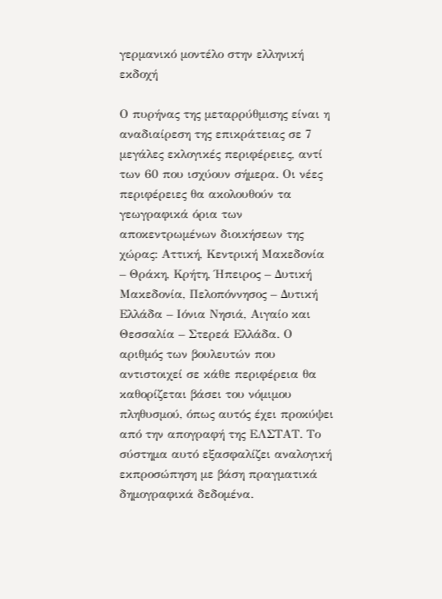γερμανικό μοντέλο στην ελληνική εκδοχή

Ο πυρήνας της μεταρρύθμισης είναι η αναδιαίρεση της επικράτειας σε 7 μεγάλες εκλογικές περιφέρειες, αντί των 60 που ισχύουν σήμερα. Οι νέες περιφέρειες θα ακολουθούν τα γεωγραφικά όρια των αποκεντρωμένων διοικήσεων της χώρας: Αττική, Κεντρική Μακεδονία – Θράκη, Κρήτη, Ήπειρος – Δυτική Μακεδονία, Πελοπόννησος – Δυτική Ελλάδα – Ιόνια Νησιά, Αιγαίο και Θεσσαλία – Στερεά Ελλάδα. Ο αριθμός των βουλευτών που αντιστοιχεί σε κάθε περιφέρεια θα καθορίζεται βάσει του νόμιμου πληθυσμού, όπως αυτός έχει προκύψει από την απογραφή της ΕΛΣΤΑΤ. Το σύστημα αυτό εξασφαλίζει αναλογική εκπροσώπηση με βάση πραγματικά δημογραφικά δεδομένα.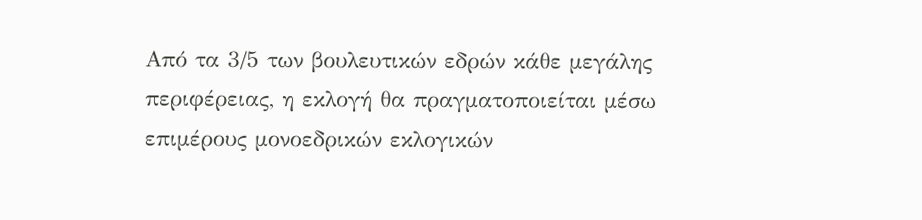Από τα 3/5 των βουλευτικών εδρών κάθε μεγάλης περιφέρειας, η εκλογή θα πραγματοποιείται μέσω επιμέρους μονοεδρικών εκλογικών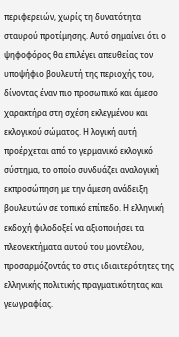περιφερειών, χωρίς τη δυνατότητα σταυρού προτίμησης. Αυτό σημαίνει ότι ο ψηφοφόρος θα επιλέγει απευθείας τον υποψήφιο βουλευτή της περιοχής του, δίνοντας έναν πιο προσωπικό και άμεσο χαρακτήρα στη σχέση εκλεγμένου και εκλογικού σώματος. Η λογική αυτή προέρχεται από το γερμανικό εκλογικό σύστημα, το οποίο συνδυάζει αναλογική εκπροσώπηση με την άμεση ανάδειξη βουλευτών σε τοπικό επίπεδο. Η ελληνική εκδοχή φιλοδοξεί να αξιοποιήσει τα πλεονεκτήματα αυτού του μοντέλου, προσαρμόζοντάς το στις ιδιαιτερότητες της ελληνικής πολιτικής πραγματικότητας και γεωγραφίας.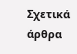Σχετικά άρθρα